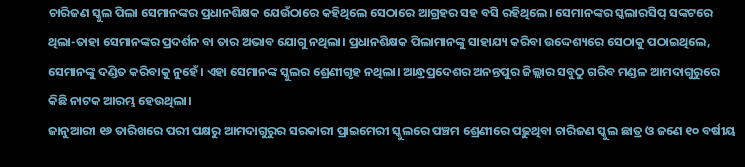ଚାରିଜଣ ସ୍କୁଲ ପିଲା ସେମାନଙ୍କର ପ୍ରଧାନଶିକ୍ଷକ ଯେଉଁଠାରେ କହିଥିଲେ ସେଠାରେ ଆଗ୍ରହର ସହ ବସି ରହିଥିଲେ। ସେମାନଙ୍କର ସ୍କଲାରସିପ୍ ସଙ୍କଟରେ ଥିଲା-ତାହା ସେମାନଙ୍କର ପ୍ରଦର୍ଶନ ବା ତାର ଅଭାବ ଯୋଗୁ ନଥିଲା। ପ୍ରଧାନଶିକ୍ଷକ ପିଲାମାନଙ୍କୁ ସାହାଯ୍ୟ କରିବା ଉଦ୍ଦେଶ୍ୟରେ ସେଠାକୁ ପଠାଇଥିଲେ, ସେମାନଙ୍କୁ ଦଣ୍ଡିତ କରିବାକୁ ନୁହେଁ। ଏହା ସେମାନଙ୍କ ସ୍କୁଲର ଶ୍ରେଣୀଗୃହ ନଥିଲା। ଆନ୍ଧ୍ରପ୍ରଦେଶର ଅନନ୍ତପୁର ଜିଲ୍ଲାର ସବୁଠୁ ଗରିବ ମଣ୍ଡଳ ଆମଦାଗୁରୁରେ କିଛି ନାଟକ ଆରମ୍ଭ ହେଉଥିଲା।
ଜାନୁଆରୀ ୧୬ ତାରିଖରେ ପରୀ ପକ୍ଷରୁ ଆମଦାଗୁରୁର ସରକାରୀ ପ୍ରାଇମେରୀ ସ୍କୁଲରେ ପଞ୍ଚମ ଶ୍ରେଣୀରେ ପଢ଼ୁଥିବା ଚାରିଜଣ ସ୍କୁଲ ଛାତ୍ର ଓ ଜଣେ ୧୦ ବର୍ଷୀୟ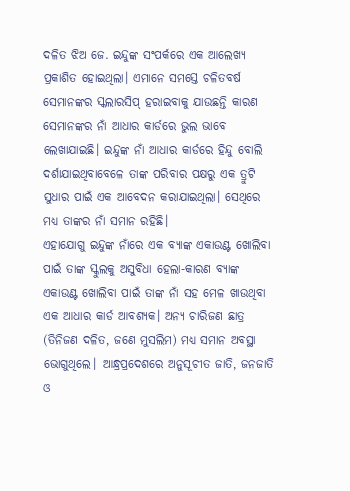ଦଳିତ ଝିଅ ଜେ. ଇନ୍ଦୁଙ୍କ ସଂପର୍କରେ ଏକ ଆଲେଖ୍ୟ ପ୍ରକାଶିତ ହୋଇଥିଲା। ଏମାନେ ସମସ୍ତେ ଚଳିତବର୍ଷ ସେମାନଙ୍କର ସ୍କଲାରସିପ୍ ହରାଇବାକୁ ଯାଉଛନ୍ତି କାରଣ ସେମାନଙ୍କର ନାଁ ଆଧାର କାର୍ଡରେ ଭୁଲ ଭାବେ ଲେଖାଯାଇଛି। ଇନ୍ଦୁଙ୍କ ନାଁ ଆଧାର କାର୍ଡରେ ହିନ୍ଦୁ ବୋଲି ଦର୍ଶାଯାଇଥିବାବେଳେ ତାଙ୍କ ପରିବାର ପକ୍ଷରୁ ଏକ ତ୍ରୁଟି ସୁଧାର ପାଇଁ ଏକ ଆବେଦନ କରାଯାଇଥିଲା। ସେଥିରେ ମଧ୍ୟ ତାଙ୍କର ନାଁ ସମାନ ରହିଛି।
ଏହାଯୋଗୁ ଇନ୍ଦୁଙ୍କ ନାଁରେ ଏକ ବ୍ୟାଙ୍କ ଏକାଉଣ୍ଟ ଖୋଲିବା ପାଇଁ ତାଙ୍କ ସ୍କୁଲକୁ ଅସୁବିଧା ହେଲା-କାରଣ ବ୍ୟାଙ୍କ ଏକାଉଣ୍ଟ ଖୋଲିବା ପାଇଁ ତାଙ୍କ ନାଁ ସହ ମେଳ ଖାଉଥିବା ଏକ ଆଧାର କାର୍ଡ ଆବଶ୍ୟକ। ଅନ୍ୟ ଚାରିଜଣ ଛାତ୍ର (ତିନିଜଣ ଦଳିତ, ଜଣେ ମୁସଲିମ) ମଧ୍ୟ ସମାନ ଅବସ୍ଥା ଭୋଗୁଥିଲେ। ଆନ୍ଧ୍ରପ୍ରଦେଶରେ ଅନୁସୂଚୀତ ଜାତି, ଜନଜାତି ଓ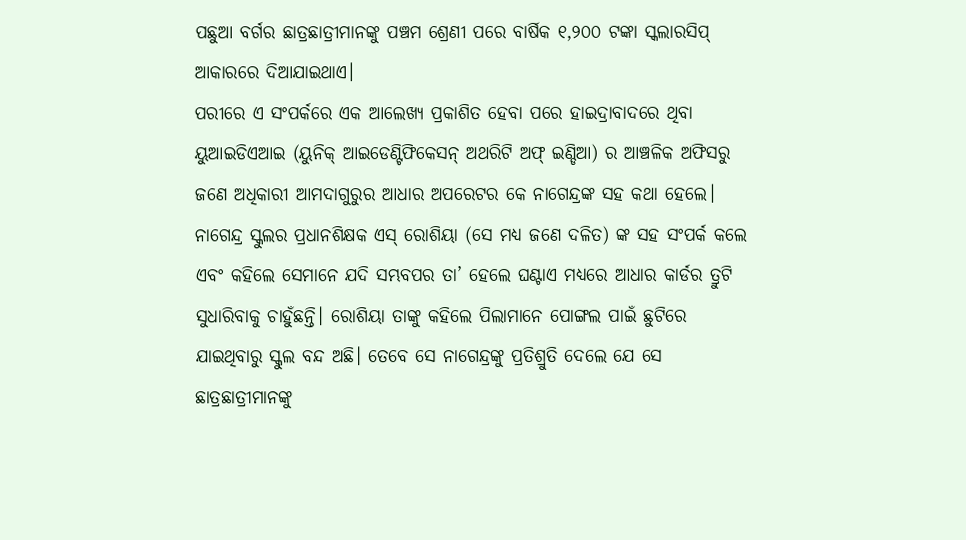ପଛୁଆ ବର୍ଗର ଛାତ୍ରଛାତ୍ରୀମାନଙ୍କୁ ପଞ୍ଚମ ଶ୍ରେଣୀ ପରେ ବାର୍ଷିକ ୧,୨୦୦ ଟଙ୍କା ସ୍କଲାରସିପ୍ ଆକାରରେ ଦିଆଯାଇଥାଏ।
ପରୀରେ ଏ ସଂପର୍କରେ ଏକ ଆଲେଖ୍ୟ ପ୍ରକାଶିତ ହେବା ପରେ ହାଇଦ୍ରାବାଦରେ ଥିବା ୟୁଆଇଡିଏଆଇ (ୟୁନିକ୍ ଆଇଡେଣ୍ଟିଫିକେସନ୍ ଅଥରିଟି ଅଫ୍ ଇଣ୍ଡିଆ) ର ଆଞ୍ଚଳିକ ଅଫିସରୁ ଜଣେ ଅଧିକାରୀ ଆମଦାଗୁରୁର ଆଧାର ଅପରେଟର କେ ନାଗେନ୍ଦ୍ରଙ୍କ ସହ କଥା ହେଲେ। ନାଗେନ୍ଦ୍ର ସ୍କୁଲର ପ୍ରଧାନଶିକ୍ଷକ ଏସ୍ ରୋଶିୟା (ସେ ମଧ୍ୟ ଜଣେ ଦଳିତ) ଙ୍କ ସହ ସଂପର୍କ କଲେ ଏବଂ କହିଲେ ସେମାନେ ଯଦି ସମ୍ଭବପର ତା’ ହେଲେ ଘଣ୍ଟାଏ ମଧ୍ୟରେ ଆଧାର କାର୍ଡର ତ୍ରୁଟି ସୁଧାରିବାକୁ ଚାହୁଁଛନ୍ତି। ରୋଶିୟା ତାଙ୍କୁ କହିଲେ ପିଲାମାନେ ପୋଙ୍ଗଲ ପାଇଁ ଛୁଟିରେ ଯାଇଥିବାରୁ ସ୍କୁଲ ବନ୍ଦ ଅଛି। ତେବେ ସେ ନାଗେନ୍ଦ୍ରଙ୍କୁ ପ୍ରତିଶ୍ରୁତି ଦେଲେ ଯେ ସେ ଛାତ୍ରଛାତ୍ରୀମାନଙ୍କୁ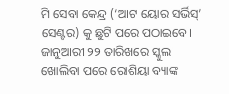ମି ସେବା କେନ୍ଦ୍ର (‘ଆଟ ୟୋର ସର୍ଭିସ୍’ ସେଣ୍ଟର) କୁ ଛୁଟି ପରେ ପଠାଇବେ।
ଜାନୁଆରୀ ୨୨ ତାରିଖରେ ସ୍କୁଲ ଖୋଲିବା ପରେ ରୋଶିୟା ବ୍ୟାଙ୍କ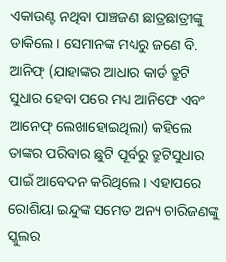ଏକାଉଣ୍ଟ ନଥିବା ପାଞ୍ଚଜଣ ଛାତ୍ରଛାତ୍ରୀଙ୍କୁ ଡାକିଲେ। ସେମାନଙ୍କ ମଧ୍ୟରୁ ଜଣେ ବି. ଆନିଫ୍ (ଯାହାଙ୍କର ଆଧାର କାର୍ଡ ତ୍ରୁଟି ସୁଧାର ହେବା ପରେ ମଧ୍ୟ ଆନିଫେ ଏବଂ ଆନେଫ୍ ଲେଖାହୋଇଥିଲା) କହିଲେ ତାଙ୍କର ପରିବାର ଛୁଟି ପୂର୍ବରୁ ତ୍ରୁଟିସୁଧାର ପାଇଁ ଆବେଦନ କରିଥିଲେ। ଏହାପରେ ରୋଶିୟା ଇନ୍ଦୁଙ୍କ ସମେତ ଅନ୍ୟ ଚାରିଜଣଙ୍କୁ ସ୍କୁଲର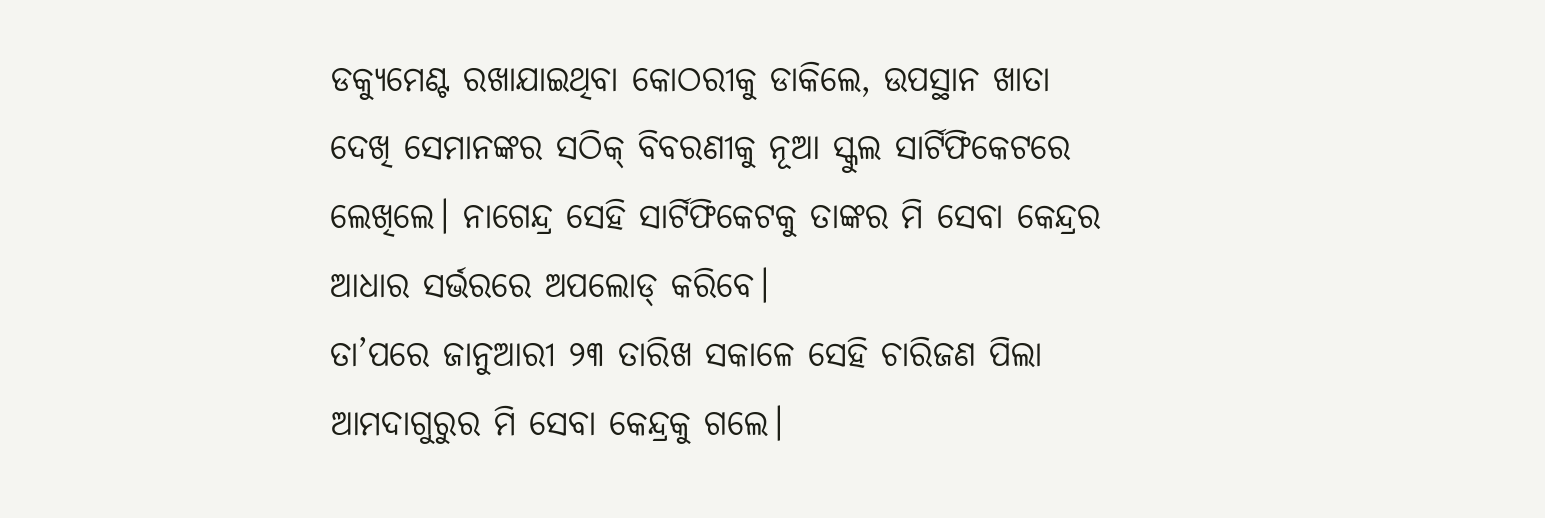ଡକ୍ୟୁମେଣ୍ଟ ରଖାଯାଇଥିବା କୋଠରୀକୁ ଡାକିଲେ, ଉପସ୍ଥାନ ଖାତା ଦେଖି ସେମାନଙ୍କର ସଠିକ୍ ବିବରଣୀକୁ ନୂଆ ସ୍କୁଲ ସାର୍ଟିଫିକେଟରେ ଲେଖିଲେ। ନାଗେନ୍ଦ୍ର ସେହି ସାର୍ଟିଫିକେଟକୁ ତାଙ୍କର ମି ସେବା କେନ୍ଦ୍ରର ଆଧାର ସର୍ଭରରେ ଅପଲୋଡ୍ କରିବେ।
ତା’ପରେ ଜାନୁଆରୀ ୨୩ ତାରିଖ ସକାଳେ ସେହି ଚାରିଜଣ ପିଲା ଆମଦାଗୁରୁର ମି ସେବା କେନ୍ଦ୍ରକୁ ଗଲେ।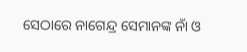ସେଠାରେ ନାଗେନ୍ଦ୍ର ସେମାନଙ୍କ ନାଁ ଓ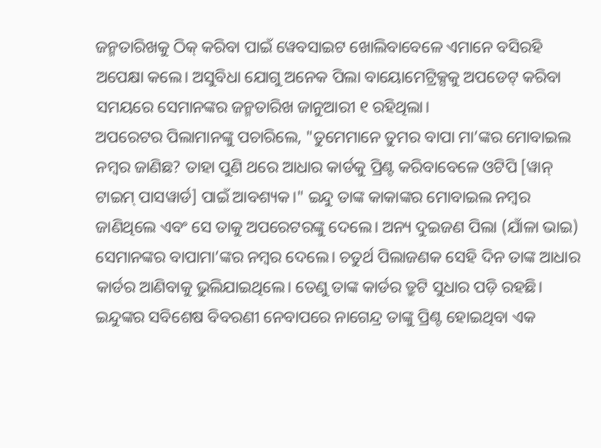ଜନ୍ମତାରିଖକୁ ଠିକ୍ କରିବା ପାଇଁ ୱେବସାଇଟ ଖୋଲିବାବେଳେ ଏମାନେ ବସିରହି ଅପେକ୍ଷା କଲେ। ଅସୁବିଧା ଯୋଗୁ ଅନେକ ପିଲା ବାୟୋମେଟ୍ରିକ୍ସକୁ ଅପଡେଟ୍ କରିବା ସମୟରେ ସେମାନଙ୍କର ଜନ୍ମତାରିଖ ଜାନୁଆରୀ ୧ ରହିଥିଲା।
ଅପରେଟର ପିଲାମାନଙ୍କୁ ପଚାରିଲେ, "ତୁମେମାନେ ତୁମର ବାପା ମା’ଙ୍କର ମୋବାଇଲ ନମ୍ବର ଜାଣିଛ? ତାହା ପୁଣି ଥରେ ଆଧାର କାର୍ଡକୁ ପ୍ରିଣ୍ଟ କରିବାବେଳେ ଓଟିପି [ୱାନ୍ ଟାଇମ୍ ପାସୱାର୍ଡ] ପାଇଁ ଆବଶ୍ୟକ।" ଇନ୍ଦୁ ତାଙ୍କ କାକାଙ୍କର ମୋବାଇଲ ନମ୍ବର ଜାଣିଥିଲେ ଏବଂ ସେ ତାକୁ ଅପରେଟରଙ୍କୁ ଦେଲେ। ଅନ୍ୟ ଦୁଇଜଣ ପିଲା (ଯାଁଳା ଭାଇ) ସେମାନଙ୍କର ବାପାମା’ଙ୍କର ନମ୍ବର ଦେଲେ। ଚତୁର୍ଥ ପିଲାଜଣକ ସେହି ଦିନ ତାଙ୍କ ଆଧାର କାର୍ଡର ଆଣିବାକୁ ଭୁଲିଯାଇଥିଲେ। ତେଣୁ ତାଙ୍କ କାର୍ଡର ତ୍ରୁଟି ସୁଧାର ପଡ଼ି ରହଛି।
ଇନ୍ଦୁଙ୍କର ସବିଶେଷ ବିବରଣୀ ନେବାପରେ ନାଗେନ୍ଦ୍ର ତାଙ୍କୁ ପ୍ରିଣ୍ଟ ହୋଇଥିବା ଏକ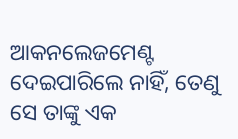ଆକନଲେଜମେଣ୍ଟ ଦେଇପାରିଲେ ନାହିଁ, ତେଣୁ ସେ ତାଙ୍କୁ ଏକ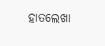ହାତଲେଖା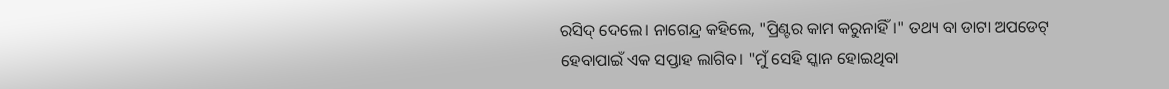ରସିଦ୍ ଦେଲେ। ନାଗେନ୍ଦ୍ର କହିଲେ, "ପ୍ରିଣ୍ଟର କାମ କରୁନାହିଁ।" ତଥ୍ୟ ବା ଡାଟା ଅପଡେଟ୍ ହେବାପାଇଁ ଏକ ସପ୍ତାହ ଲାଗିବ। "ମୁଁ ସେହି ସ୍କାନ ହୋଇଥିବା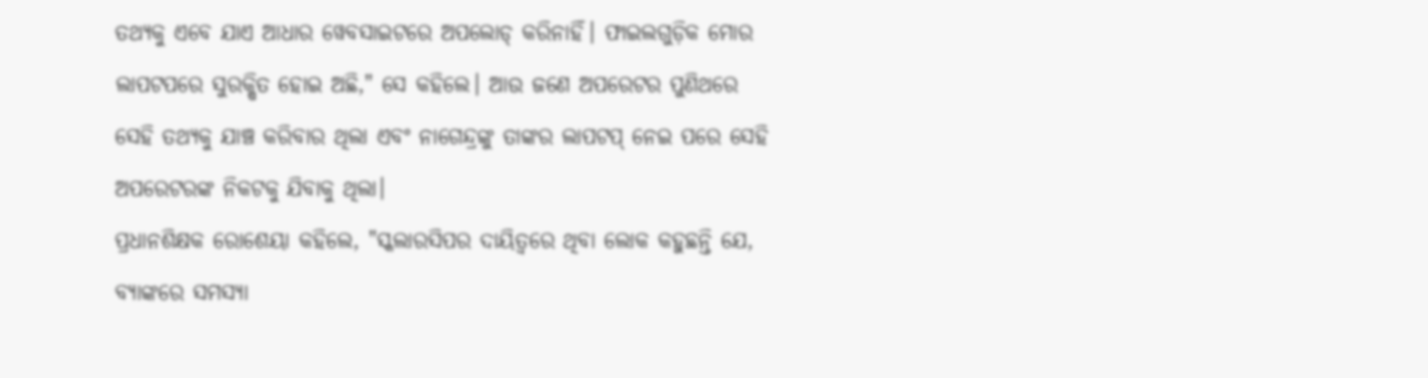ତଥ୍ୟକୁ ଏବେ ଯାଏ ଆଧାର ୱେବସାଇଟରେ ଅପଲୋଡ୍ କରିନାହିଁ। ଫାଇଲଗୁଡ଼ିକ ମୋର ଲାପଟପରେ ସୁରକ୍ଷିତ ହୋଇ ଅଛି," ସେ କହିଲେ। ଆଉ ଜଣେ ଅପରେଟର ପୁଣିଥରେ ସେହି ତଥ୍ୟକୁ ଯାଞ୍ଚ କରିବାର ଥିଲା ଏବଂ ନାଗେନ୍ଦ୍ରଙ୍କୁ ତାଙ୍କର ଲାପଟପ୍ ନେଇ ପରେ ସେହି ଅପରେଟରଙ୍କ ନିକଟକୁ ଯିବାକୁ ଥିଲା।
ପ୍ରଧାନଶିକ୍ଷକ ରୋଶେୟା କହିଲେ, "ସ୍କଲାରସିପର ଦାୟିତ୍ୱରେ ଥିବା ଲୋକ କହୁଛନ୍ତି ଯେ, ବ୍ୟାଙ୍କରେ ସମସ୍ୟା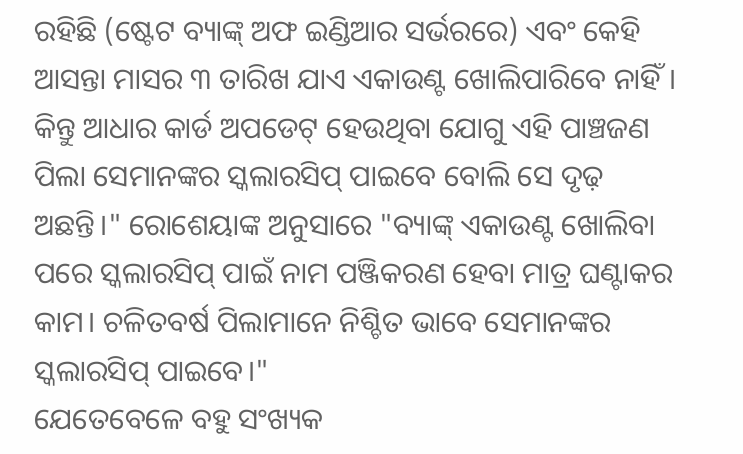ରହିଛି (ଷ୍ଟେଟ ବ୍ୟାଙ୍କ୍ ଅଫ ଇଣ୍ଡିଆର ସର୍ଭରରେ) ଏବଂ କେହି ଆସନ୍ତା ମାସର ୩ ତାରିଖ ଯାଏ ଏକାଉଣ୍ଟ ଖୋଲିପାରିବେ ନାହିଁ। କିନ୍ତୁ ଆଧାର କାର୍ଡ ଅପଡେଟ୍ ହେଉଥିବା ଯୋଗୁ ଏହି ପାଞ୍ଚଜଣ ପିଲା ସେମାନଙ୍କର ସ୍କଲାରସିପ୍ ପାଇବେ ବୋଲି ସେ ଦୃଢ଼ ଅଛନ୍ତି।" ରୋଶେୟାଙ୍କ ଅନୁସାରେ "ବ୍ୟାଙ୍କ୍ ଏକାଉଣ୍ଟ ଖୋଲିବା ପରେ ସ୍କଲାରସିପ୍ ପାଇଁ ନାମ ପଞ୍ଜିକରଣ ହେବା ମାତ୍ର ଘଣ୍ଟାକର କାମ। ଚଳିତବର୍ଷ ପିଲାମାନେ ନିଶ୍ଚିତ ଭାବେ ସେମାନଙ୍କର ସ୍କଲାରସିପ୍ ପାଇବେ।"
ଯେତେବେଳେ ବହୁ ସଂଖ୍ୟକ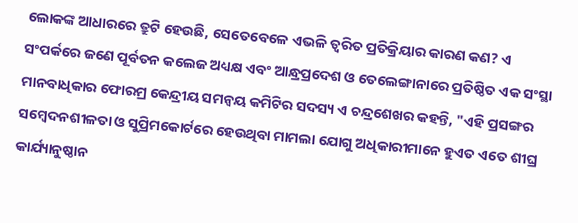ଲୋକଙ୍କ ଆଧାରରେ ତ୍ରୁଟି ହେଉଛି, ସେତେବେଳେ ଏଭଳି ତ୍ୱରିତ ପ୍ରତିକ୍ରିୟାର କାରଣ କଣ? ଏ ସଂପର୍କରେ ଜଣେ ପୂର୍ବତନ କଲେଜ ଅଧ୍ୟକ୍ଷ ଏବଂ ଆନ୍ଧ୍ରପ୍ରଦେଶ ଓ ତେଲେଙ୍ଗାନାରେ ପ୍ରତିଷ୍ଠିତ ଏକ ସଂସ୍ଥା ମାନବାଧିକାର ଫୋରମ୍ର କେନ୍ଦ୍ରୀୟ ସମନ୍ୱୟ କମିଟିର ସଦସ୍ୟ ଏ ଚନ୍ଦ୍ରଶେଖର କହନ୍ତି, "ଏହି ପ୍ରସଙ୍ଗର ସମ୍ବେଦନଶୀଳତା ଓ ସୁପ୍ରିମକୋର୍ଟରେ ହେଉଥିବା ମାମଲା ଯୋଗୁ ଅଧିକାରୀମାନେ ହୁଏତ ଏତେ ଶୀଘ୍ର କାର୍ଯ୍ୟାନୁଷ୍ଠାନ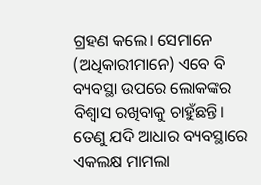ଗ୍ରହଣ କଲେ। ସେମାନେ (ଅଧିକାରୀମାନେ) ଏବେ ବି ବ୍ୟବସ୍ଥା ଉପରେ ଲୋକଙ୍କର ବିଶ୍ୱାସ ରଖିବାକୁ ଚାହୁଁଛନ୍ତି। ତେଣୁ ଯଦି ଆଧାର ବ୍ୟବସ୍ଥାରେ ଏକଲକ୍ଷ ମାମଲା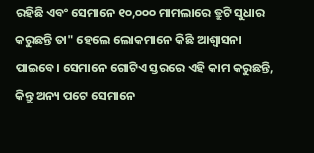ରହିଛି ଏବଂ ସେମାନେ ୧୦,୦୦୦ ମାମଲାରେ ତ୍ରୁଟି ସୁଧାର କରୁଛନ୍ତି ତା" ହେଲେ ଲୋକମାନେ କିଛି ଆଶ୍ୱାସନା ପାଇବେ। ସେମାନେ ଗୋଟିଏ ସ୍ତରରେ ଏହି କାମ କରୁଛନ୍ତି, କିନ୍ତୁ ଅନ୍ୟ ପଟେ ସେମାନେ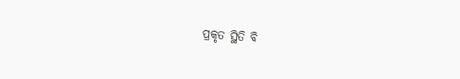ପ୍ରକୃତ ସ୍ଥିତି ବି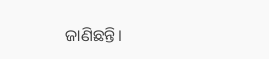ଜାଣିଛନ୍ତି।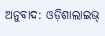ଅନୁବାଦ: ଓଡ଼ିଶାଲାଇଭ୍